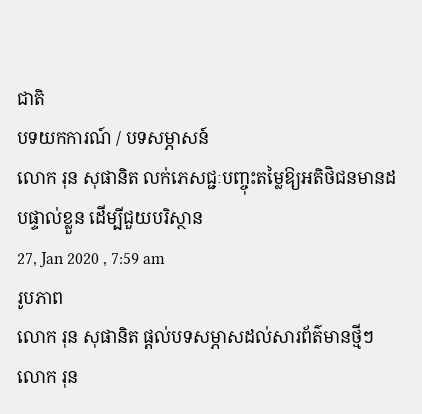ជាតិ
បទយកការណ៍ / បទសម្ភាសន៍
លោក រុន សុផានិត លក់ភេសជ្ជៈបញ្ចុះតម្លៃឱ្យអតិថិជនមានដបផ្ទាល់ខ្លួន ដើម្បីជួយបរិស្ថាន
27, Jan 2020 , 7:59 am
រូបភាព
លោក រុន សុផានិត ផ្ដល់បទសម្ភាសដល់សារព័ត៌មានថ្មីៗ
លោក រុន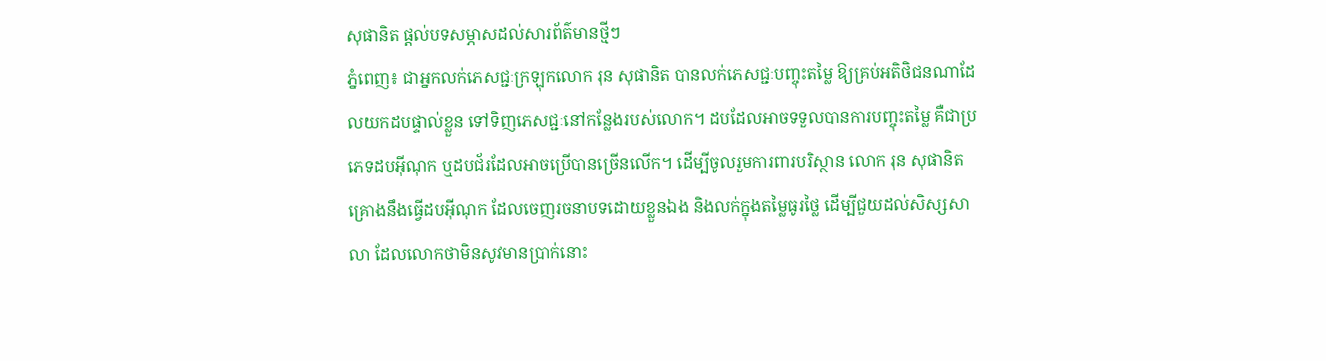សុផានិត ផ្ដល់បទសម្ភាសដល់សារព័ត៌មានថ្មីៗ
ភ្នំពេញ៖ ជាអ្នកលក់ភេសជ្ជៈក្រឡុកលោក រុន សុផានិត បានលក់ភេសជ្ជៈបញ្ចុះតម្លៃ ឱ្យគ្រប់អតិថិជនណាដែលយកដបផ្ទាល់ខ្លួន ទៅទិញភេសជ្ជៈនៅកន្លែងរបស់លោក។ ដបដែលអាចទទួលបានការបញ្ចុះតម្លៃ គឺជាប្រភេទដបអ៊ីណុក ឬដបជ័រដែលអាចប្រើបានច្រើនលើក។ ដើម្បីចូលរួមការពារបរិស្ថាន លោក រុន សុផានិត គ្រោងនឹងធ្វើដបអ៊ីណុក ដែលចេញរចនាបទដោយខ្លួនឯង និងលក់ក្នុងតម្លៃធូរថ្លៃ ដើម្បីជួយដល់សិស្សសាលា ដែលលោកថាមិនសូវមានប្រាក់នោះ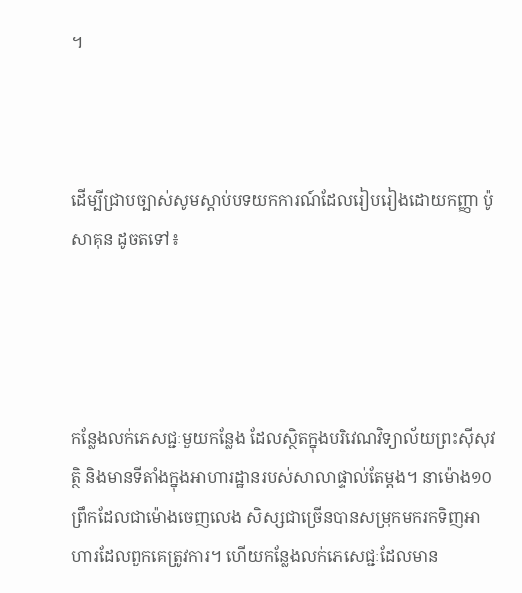។



ដើម្បីជ្រាបច្បាស់សូមស្ដាប់បទយកការណ៍ដែលរៀបរៀងដោយកញ្ញា ប៉ូ សាគុន ដូចតទៅ៖




កន្លែងលក់ភេសជ្ជៈមួយកន្លែង ដែលស្ថិតក្នុងបរិវេណវិទ្យាល័យព្រះស៊ីសុវត្ថិ និងមានទីតាំងក្នុងអាហារដ្ឋានរបស់សាលាផ្ទាល់តែម្ដង។ នាម៉ោង១០ព្រឹកដែលជាម៉ោងចេញលេង សិស្សជាច្រើនបានសម្រុកមករកទិញអាហារដែលពួកគេត្រូវការ។ ហើយកន្លែងលក់ភេសេជ្ជៈដែលមាន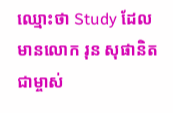ឈ្មោះថា Study ដែលមានលោក រុន សុផានិត ជាម្ចាស់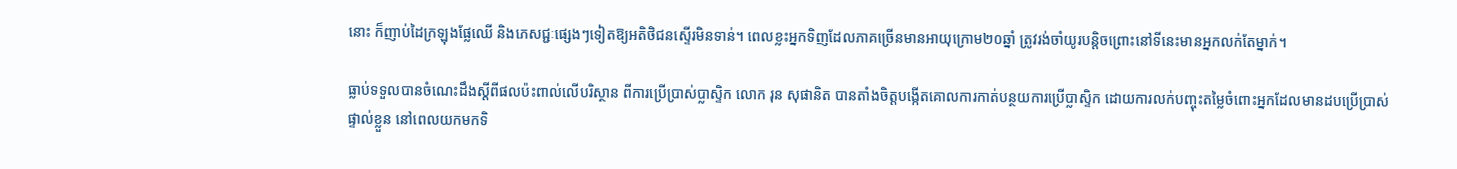នោះ ក៏ញាប់ដៃក្រឡុងផ្លែឈើ និងភេសជ្ជៈផ្សេងៗទៀតឱ្យអតិថិជនស្ទើរមិនទាន់។ ពេលខ្លះអ្នកទិញដែលភាគច្រើនមានអាយុក្រោម២០ឆ្នាំ ត្រូវរង់ចាំយូរបន្តិចព្រោះនៅទីនេះមានអ្នកលក់តែម្នាក់។

ធ្លាប់ទទួលបានចំណេះដឹងស្ដីពីផលប៉ះពាល់លើបរិស្ថាន ពីការប្រើប្រាស់ប្លាស្ទិក លោក រុន សុផានិត បានតាំងចិត្តបង្កើតគោលការកាត់បន្ថយការប្រើប្លាស្ទិក ដោយការលក់បញ្ចុះតម្លៃចំពោះអ្នកដែលមានដបប្រើប្រាស់ផ្ទាល់ខ្លួន នៅពេលយកមកទិ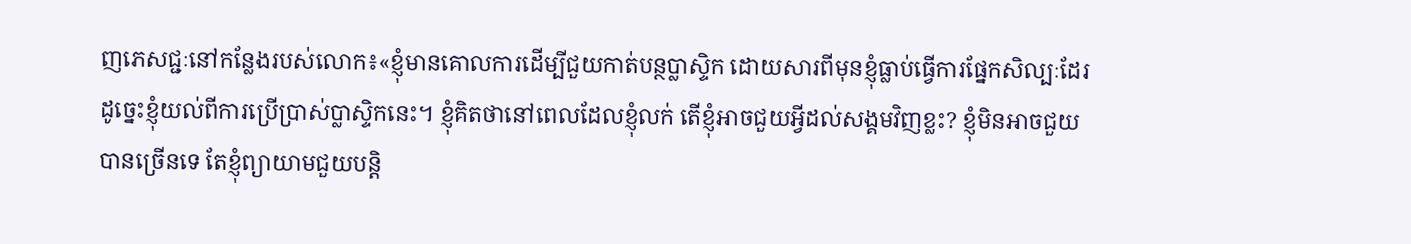ញភេសជ្ជៈនៅកន្លែងរបស់លោក៖«ខ្ញុំមានគោលការដើម្បីជួយកាត់បន្ថប្លាស្ទិក ដោយសារពីមុនខ្ញុំធ្លាប់ធ្វើការផ្នែកសិល្បៈដែរ ដូច្នេះខ្ញុំយល់ពីការប្រើប្រាស់ប្លាស្ទិកនេះ។ ខ្ញុំគិតថានៅពេលដែលខ្ញុំលក់ តើខ្ញុំអាចជួយអ្វីដល់សង្គមវិញខ្លះ? ខ្ញុំមិនអាចជួយបានច្រើនទេ តែខ្ញុំព្យាយាមជួយបន្តិ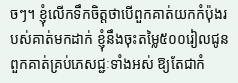ចៗ។ ខ្ញុំលើកទឹកចិត្តថាបើពួកគាត់យកកំប៉ុងរបស់គាត់មកដាក់ ខ្ញុំនឹងចុះតម្លៃ៥០០រៀលជូនពួកគាត់គ្រប់ភេសជ្ជៈទាំងអស់ ឱ្យតែជាកំ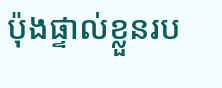ប៉ុងផ្ទាល់ខ្លួនរប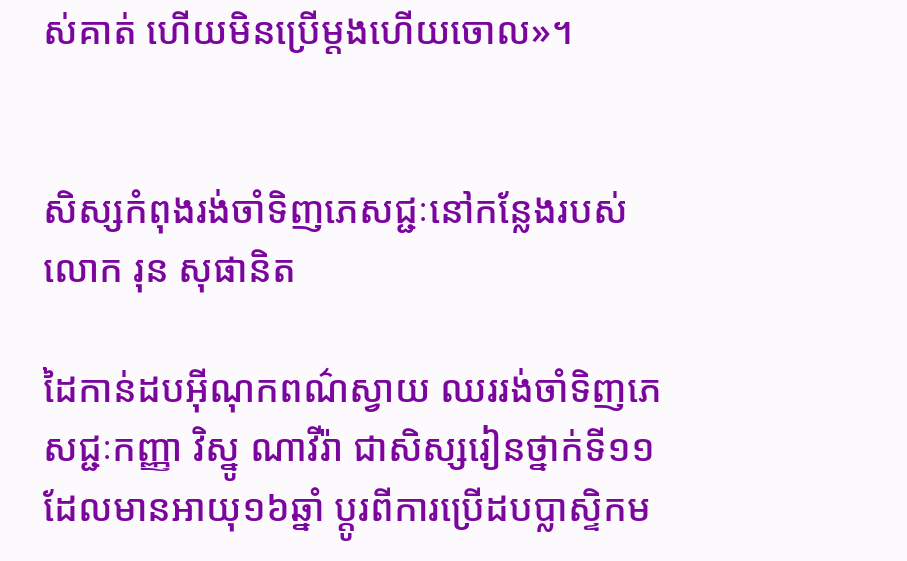ស់គាត់ ហើយមិនប្រើម្ដងហើយចោល»។


សិស្សកំពុងរង់ចាំទិញភេសជ្ជៈនៅកន្លែងរបស់លោក រុន សុផានិត

ដៃកាន់ដបអ៊ីណុកពណ៌ស្វាយ ឈររង់ចាំទិញភេសជ្ជៈកញ្ញា វិស្នូ ណាវីរ៉ា ជាសិស្សរៀនថ្នាក់ទី១១ ដែលមានអាយុ១៦ឆ្នាំ ប្តូរពីការប្រើដបប្លាស្ទិកម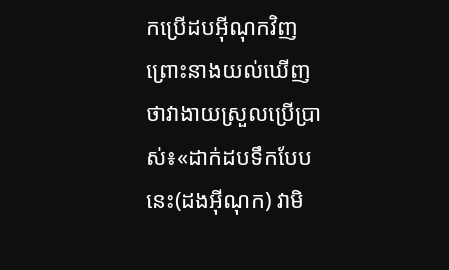កប្រើដបអ៊ីណុកវិញ ព្រោះនាងយល់ឃើញថាវាងាយស្រួលប្រើប្រាស់៖«ដាក់ដបទឹកបែបនេះ(ដងអ៊ីណុក) វាមិ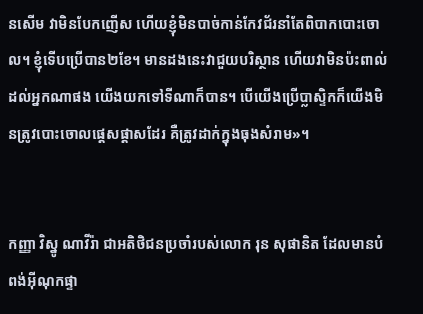នសើម វាមិនបែកញើស ហើយខ្ញុំមិនបាច់កាន់កែវជ័រនាំតែពិបាកបោះចោល។ ខ្ញុំទើបប្រើបាន២ខែ។ មានដងនេះវាជួយបរិស្ថាន ហើយវាមិនប៉ះពាល់ដល់អ្នកណាផង យើងយកទៅទីណាក៏បាន។ បើយើងប្រើប្លាស្ទិកក៏យើងមិនត្រូវបោះចោលផ្ដេសផ្ដាសដែរ គឺត្រូវដាក់ក្នុងធុងសំរាម»។


កញ្ញា វិស្នូ ណាវីរ៉ា ជាអតិថិជនប្រចាំរបស់លោក រុន សុផានិត ដែលមានបំពង់អ៊ីណុកផ្ទា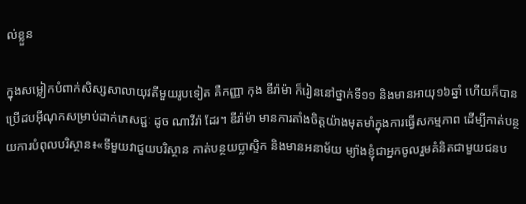ល់ខ្លួន

ក្នុងសម្លៀកបំពាក់សិស្សសាលាយុវតីមួយរូបទៀត គឺកញ្ញា កុង ឌីរ៉ាម៉ា ក៏រៀននៅថ្នាក់ទី១១ និងមានអាយុ១៦ឆ្នាំ ហើយក៏បានប្រើដបអ៊ីណុកសម្រាប់ដាក់ភេសជ្ជៈ ដូច ណាវីរ៉ា ដែរ។ ឌីរ៉ាម៉ា មានការតាំងចិត្តយ៉ាងមុតមាំក្នុងការធ្វើសកម្មភាព ដើម្បីកាត់បន្ថយការបំពុលបរិស្ថាន៖«ទីមួយវាជួយបរិស្ថាន កាត់បន្ថយប្លាស្ទិក និងមានអនាម័យ ម្យ៉ាងខ្ញុំជាអ្នកចូលរួមគំនិតជាមួយជនប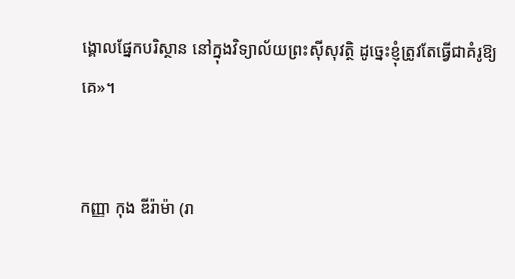ង្គោលផ្នែកបរិស្ថាន នៅក្នុងវិទ្យាល័យព្រះស៊ីសុវត្ថិ ដូច្នេះខ្ញុំត្រូវតែធ្វើជាគំរូឱ្យគេ»។


កញ្ញា កុង ឌីរ៉ាម៉ា (រា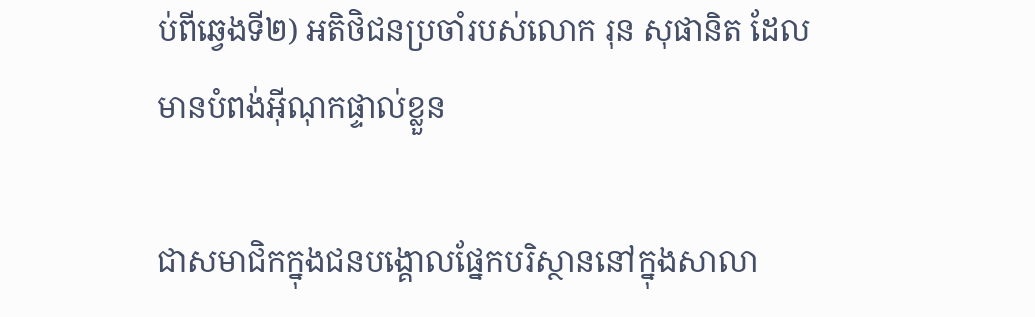ប់ពីឆ្វេងទី២) អតិថិជនប្រចាំរបស់លោក រុន សុផានិត ដែលមានបំពង់អ៊ីណុកផ្ទាល់ខ្លួន

ជាសមាជិកក្នុងជនបង្គោលផ្នែកបរិស្ថាននៅក្នុងសាលា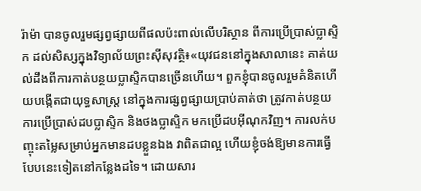រ៉ាម៉ា បានចូលរួមផ្សព្វផ្សាយពីផលប៉ះពាល់លើបរិស្ថាន ពីការប្រើប្រាស់ប្លាស្ទិក ដល់សិស្សក្នុងវិទ្យាល័យព្រះស៊ីសុវត្ថិ៖«យុវជននៅក្នុងសាលានេះ គាត់យល់ដឹងពីការកាត់បន្ថយប្លាស្ទិកបានច្រើនហើយ។ ពួកខ្ញុំបានចូលរួមគំនិតហើយបង្កើតជាយុទ្ធសាស្ត្រ នៅក្នុងការផ្សព្វផ្សាយប្រាប់គាត់ថា ត្រូវកាត់បន្ថយការប្រើប្រាស់ដបប្លាស្ទិក និងថងប្លាស្ទិក មកប្រើដបអ៊ីណុកវិញ។ ការលក់បញ្ចុះតម្លៃសម្រាប់អ្នកមានដបខ្លួនឯង វាពិតជាល្អ ហើយខ្ញុំចង់ឱ្យមានការធ្វើបែបនេះទៀតនៅកន្លែងដទៃ។ ដោយសារ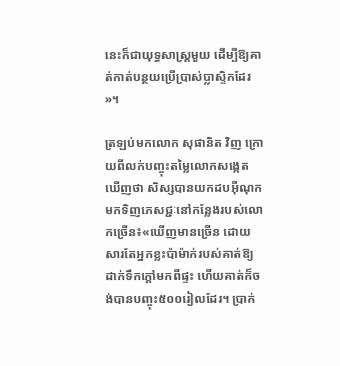នេះក៏ជាយុទ្ធសាស្ត្រមួយ ដើម្បីឱ្យគាត់កាត់បន្ថយប្រើប្រាស់ប្លាស្ទិកដែរ»។

ត្រឡប់មកលោក សុផានិត វិញ ក្រោយពីលក់បញ្ចុះតម្លៃលោកសង្កេតឃើញថា សិស្សបានយកដបអ៊ីណុកមកទិញភេសជ្ជៈនៅកន្លែងរបស់លោកច្រើន៖«ឃើញមានច្រើន ដោយសារតែអ្នកខ្លះប៉ាម៉ាក់របស់គាត់ឱ្យដាក់ទឹកក្ដៅមកពីផ្ទះ ហើយគាត់ក៏ចង់បានបញ្ចុះ៥០០រៀលដែរ។ ប្រាក់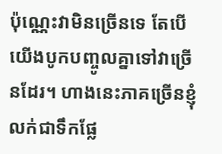ប៉ុណ្ណេះវាមិនច្រើនទេ តែបើយើងបូកបញ្ចូលគ្នាទៅវាច្រើនដែរ។ ហាងនេះភាគច្រើនខ្ញុំលក់ជាទឹកផ្លែ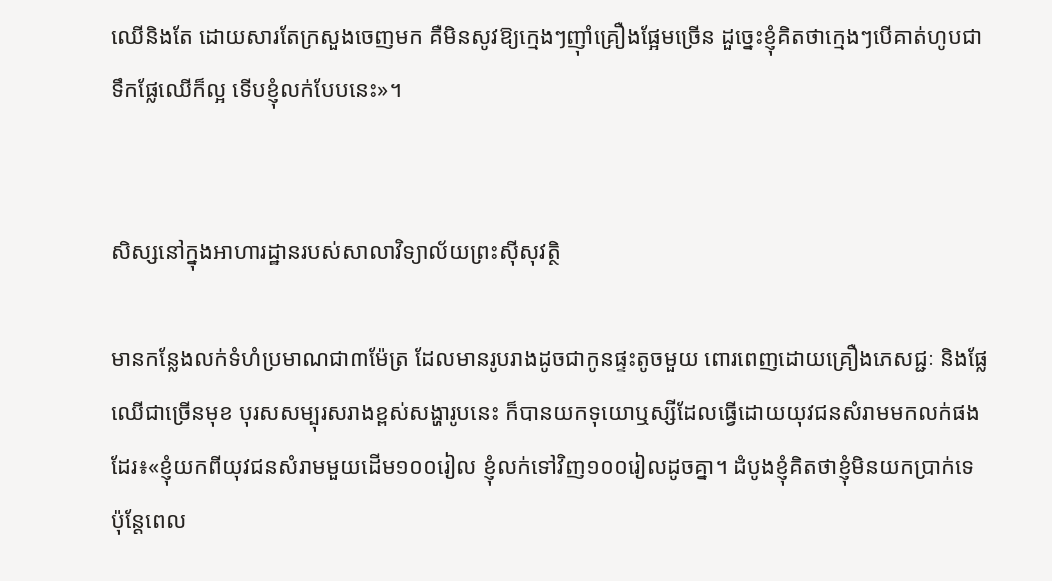ឈើនិងតែ ដោយសារតែក្រសួងចេញមក គឺមិនសូវឱ្យក្មេងៗញ៉ាំគ្រឿងផ្អែមច្រើន ដួច្នេះខ្ញុំគិតថាក្មេងៗបើគាត់ហូបជាទឹកផ្លែឈើក៏ល្អ ទើបខ្ញុំលក់បែបនេះ»។


សិស្សនៅក្នុងអាហារដ្ឋានរបស់សាលាវិទ្យាល័យព្រះស៊ីសុវត្ថិ

មានកន្លែងលក់ទំហំប្រមាណជា៣ម៉ែត្រ ដែលមានរូបរាងដូចជាកូនផ្ទះតូចមួយ ពោរពេញដោយគ្រឿងភេសជ្ជៈ និងផ្លែឈើជាច្រើនមុខ បុរសសម្បុរសរាងខ្ពស់សង្ហារូបនេះ ក៏បានយកទុយោឬស្សីដែលធ្វើដោយយុវជនសំរាមមកលក់ផងដែរ៖«ខ្ញុំយកពីយុវជនសំរាមមួយដើម១០០រៀល ខ្ញុំលក់ទៅវិញ១០០រៀលដូចគ្នា។ ដំបូងខ្ញុំគិតថាខ្ញុំមិនយកប្រាក់ទេ ប៉ុន្តែពេល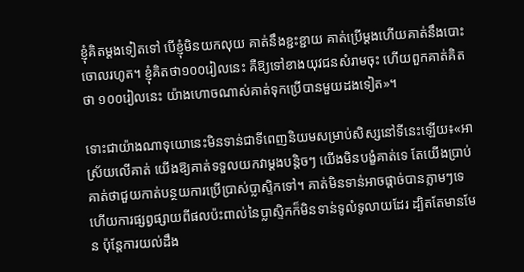ខ្ញុំគិតម្ដងទៀតទៅ បើខ្ញុំមិនយកលុយ គាត់នឹងខ្ជះខ្ជាយ គាត់ប្រើម្ដងហើយគាត់នឹងបោះចោលរហូត។ ខ្ញុំគិតថា១០០រៀលនេះ គឺឱ្យទៅខាងយុវជនសំរាមចុះ ហើយពួកគាត់គិតថា ១០០រៀលនេះ យ៉ាងហោចណាស់គាត់ទុកប្រើបានមួយដងទៀត»។

ទោះជាយ៉ាងណាទុយោនេះមិនទាន់ជាទីពេញនិយមសម្រាប់សិស្សនៅទីនេះឡើយ៖«អាស្រ័យលើគាត់ យើងឱ្យគាត់ទទួលយកវាម្ដងបន្តិចៗ យើងមិនបង្ខំគាត់ទេ តែយើងប្រាប់គាត់ថាជួយកាត់បន្ថយការប្រើប្រាស់ប្លាស្ទិកទៅ។ គាត់មិនទាន់អាចផ្ដាច់បានភ្លាមៗទេ ហើយការផ្សព្វផ្សាយពីផលប៉ះពាល់នៃប្លាស្ទិកក៏មិនទាន់ទូលំទូលាយដែរ ដ្បិតតែមានមែន ប៉ុន្តែការយល់ដឹង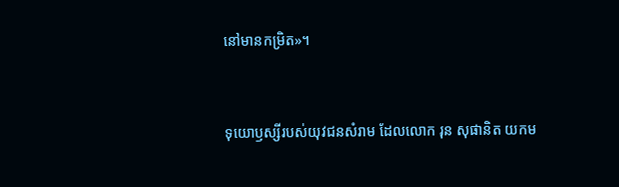នៅមានកម្រិត»។


ទុយោឫស្សីរបស់យុវជនសំរាម ដែលលោក រុន សុផានិត យកម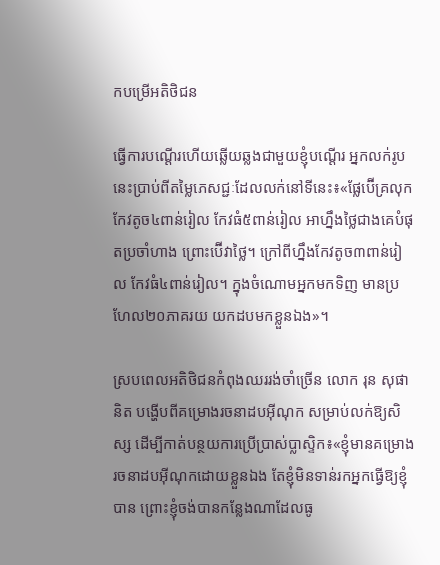កបម្រើអតិថិជន

ធ្វើការបណ្ដើរហើយឆ្លើយឆ្លងជាមួយខ្ញុំបណ្ដើរ អ្នកលក់រូបនេះប្រាប់ពីតម្លៃភេសជ្ជៈដែលលក់នៅទីនេះ៖«ផ្លែប៊ើគ្រលុកកែវតូច៤ពាន់រៀល កែវធំ៥ពាន់រៀល អាហ្នឹងថ្លៃជាងគេបំផុតប្រចាំហាង ព្រោះប៊ើវាថ្លៃ។ ក្រៅពីហ្នឹងកែវតូច៣ពាន់រៀល កែវធំ៤ពាន់រៀល។ ក្នុងចំណោមអ្នកមកទិញ មានប្រហែល២០ភាគរយ យកដបមកខ្លួនឯង»។

ស្របពេលអតិថិជនកំពុងឈររង់ចាំច្រើន លោក រុន សុផានិត បង្ហើបពីគម្រោងរចនាដបអ៊ីណុក សម្រាប់លក់ឱ្យសិស្ស ដើម្បីកាត់បន្ថយការប្រើប្រាស់ប្លាស្ទិក៖«ខ្ញុំមានគម្រោងរចនាដបអ៊ីណុកដោយខ្លួនឯង តែខ្ញុំមិនទាន់រកអ្នកធ្វើឱ្យខ្ញុំបាន ព្រោះខ្ញុំចង់បានកន្លែងណាដែលធូ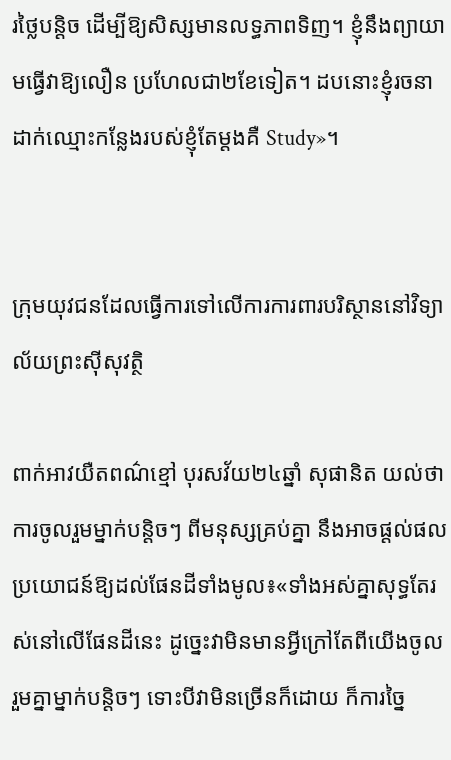រថ្លៃបន្ដិច ដើម្បីឱ្យសិស្សមានលទ្ធភាពទិញ។ ខ្ញុំនឹងព្យាយាមធ្វើវាឱ្យលឿន ប្រហែលជា២ខែទៀត។ ដបនោះខ្ញុំរចនាដាក់ឈ្មោះកន្លែងរបស់ខ្ញុំតែម្ដងគឺ Study»។


ក្រុមយុវជនដែលធ្វើការទៅលើការការពារបរិស្ថាននៅវិទ្យាល័យព្រះស៊ីសុវត្ថិ

ពាក់អាវយឺតពណ៌ខ្មៅ បុរសវ័យ២៤ឆ្នាំ សុផានិត យល់ថាការចូលរួមម្នាក់បន្តិចៗ ពីមនុស្សគ្រប់គ្នា នឹងអាចផ្ដល់ផលប្រយោជន៍ឱ្យដល់ផែនដីទាំងមូល៖«ទាំងអស់គ្នាសុទ្ធតែរស់នៅលើផែនដីនេះ ដូច្នេះវាមិនមានអ្វីក្រៅតែពីយើងចូលរួមគ្នាម្នាក់បន្តិចៗ ទោះបីវាមិនច្រើនក៏ដោយ ក៏ការច្នៃ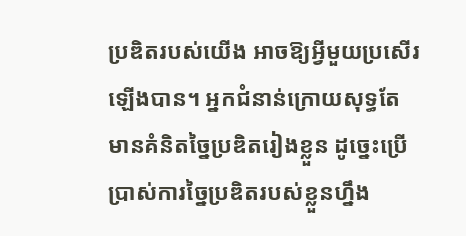ប្រឌិតរបស់យើង អាចឱ្យអ្វីមួយប្រសើរឡើងបាន។ អ្នកជំនាន់ក្រោយសុទ្ធតែមានគំនិតច្នៃប្រឌិតរៀងខ្លួន ដូច្នេះប្រើប្រាស់ការច្នៃប្រឌិតរបស់ខ្លួនហ្នឹង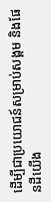ដើម្បីជាប្រយោជន៍សម្រាប់សង្គម និងផែនដីយើង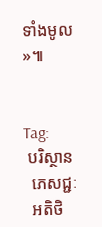ទាំងមូល»៕


Tag:
 បរិស្ថាន
  ភេសជ្ជៈ
  អតិថិ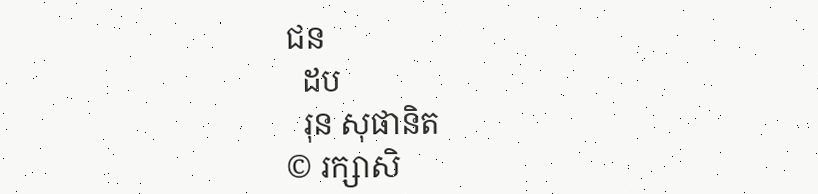ជន
  ដប
  រុន សុផានិត
© រក្សាសិ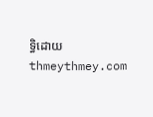ទ្ធិដោយ thmeythmey.com